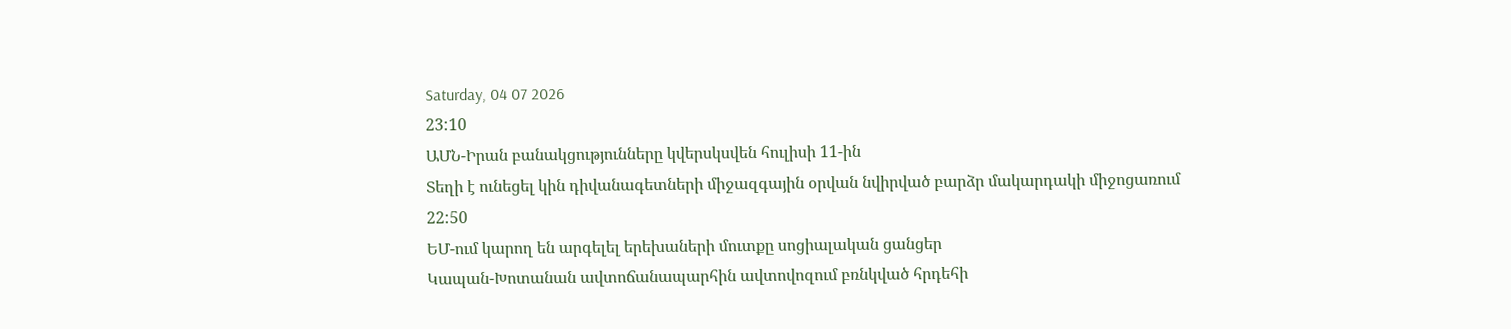Saturday, 04 07 2026
23:10
ԱՄՆ-Իրան բանակցությունները կվերսկսվեն հուլիսի 11-ին
Տեղի է ունեցել կին դիվանագետների միջազգային օրվան նվիրված բարձր մակարդակի միջոցառում
22:50
ԵՄ-ում կարող են արգելել երեխաների մուտքը սոցիալական ցանցեր
Կապան-Խոտանան ավտոճանապարհին ավտովոզում բռնկված հրդեհի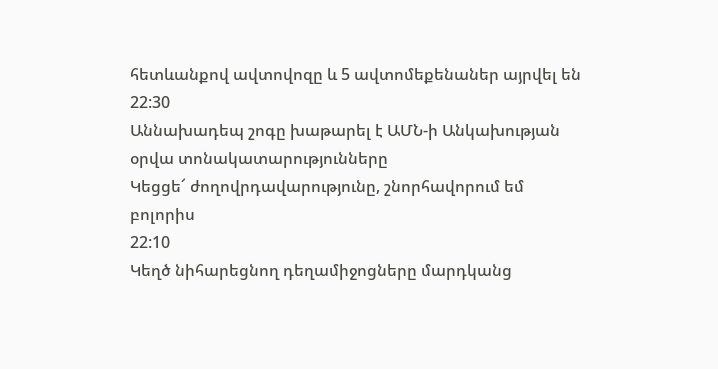հետևանքով ավտովոզը և 5 ավտոմեքենաներ այրվել են
22:30
Աննախադեպ շոգը խաթարել է ԱՄՆ-ի Անկախության օրվա տոնակատարությունները
Կեցցե՜ ժողովրդավարությունը, շնորհավորում եմ բոլորիս
22:10
Կեղծ նիհարեցնող դեղամիջոցները մարդկանց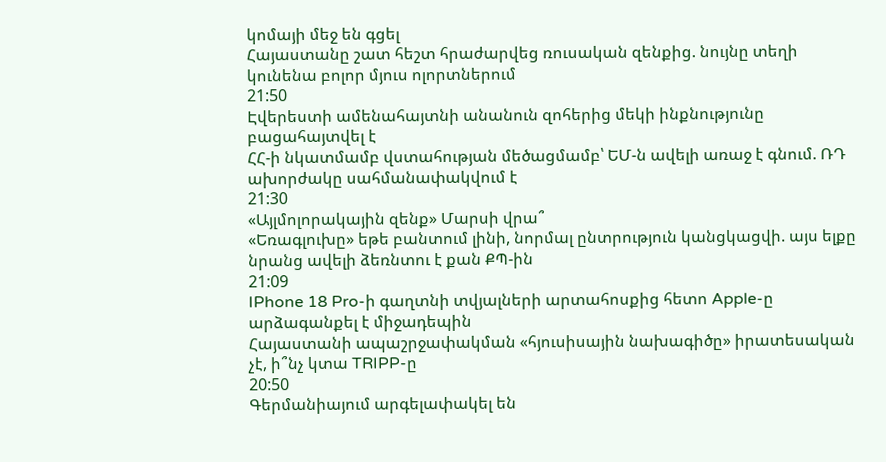կոմայի մեջ են գցել
Հայաստանը շատ հեշտ հրաժարվեց ռուսական զենքից. նույնը տեղի կունենա բոլոր մյուս ոլորտներում
21:50
Էվերեստի ամենահայտնի անանուն զոհերից մեկի ինքնությունը բացահայտվել է
ՀՀ-ի նկատմամբ վստահության մեծացմամբ՝ ԵՄ-ն ավելի առաջ է գնում. ՌԴ ախորժակը սահմանափակվում է
21:30
«Այլմոլորակային զենք» Մարսի վրա՞
«Եռագլուխը» եթե բանտում լինի, նորմալ ընտրություն կանցկացվի. այս ելքը նրանց ավելի ձեռնտու է քան ՔՊ-ին
21:09
IPhone 18 Pro-ի գաղտնի տվյալների արտահոսքից հետո Apple-ը արձագանքել է միջադեպին
Հայաստանի ապաշրջափակման «հյուսիսային նախագիծը» իրատեսական չէ, ի՞նչ կտա TRIPP-ը
20:50
Գերմանիայում արգելափակել են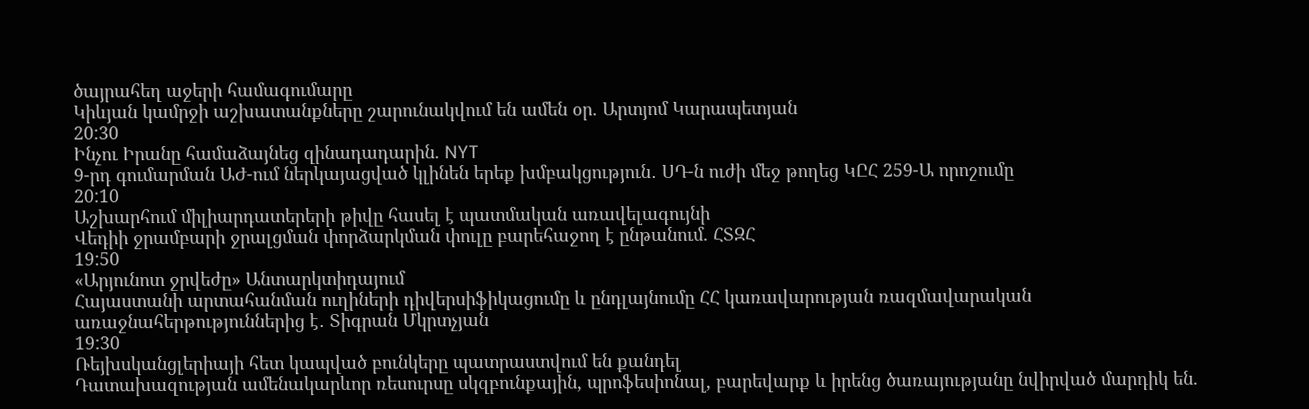ծայրահեղ աջերի համագումարը
Կիևյան կամրջի աշխատանքները շարունակվում են ամեն օր. Արտյոմ Կարապետյան
20:30
Ինչու Իրանը համաձայնեց զինադադարին. NYT
9-րդ գումարման ԱԺ-ում ներկայացված կլինեն երեք խմբակցություն․ ՍԴ-ն ուժի մեջ թողեց ԿԸՀ 259-Ա որոշումը
20:10
Աշխարհում միլիարդատերերի թիվը հասել է պատմական առավելագույնի
Վեդիի ջրամբարի ջրալցման փորձարկման փուլը բարեհաջող է ընթանում. ՀՏԶՀ
19:50
«Արյունոտ ջրվեժը» Անտարկտիդայում
Հայաստանի արտահանման ուղիների դիվերսիֆիկացումը և ընդլայնումը ՀՀ կառավարության ռազմավարական առաջնահերթություններից է․ Տիգրան Մկրտչյան
19:30
Ռեյխսկանցլերիայի հետ կապված բունկերը պատրաստվում են քանդել
Դատախազության ամենակարևոր ռեսուրսը սկզբունքային, պրոֆեսիոնալ, բարեվարք և իրենց ծառայությանը նվիրված մարդիկ են.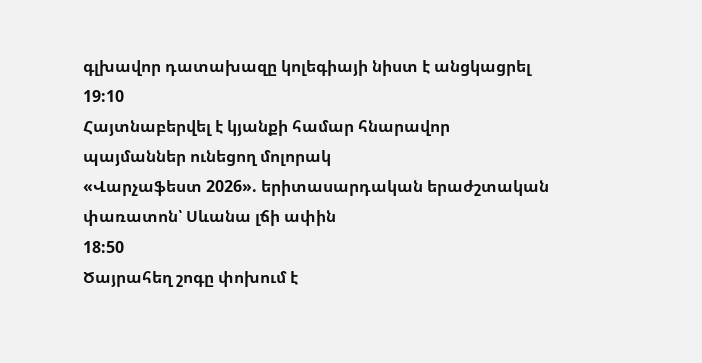գլխավոր դատախազը կոլեգիայի նիստ է անցկացրել
19:10
Հայտնաբերվել է կյանքի համար հնարավոր պայմաններ ունեցող մոլորակ
«Վարչաֆեստ 2026». երիտասարդական երաժշտական փառատոն՝ Սևանա լճի ափին
18:50
Ծայրահեղ շոգը փոխում է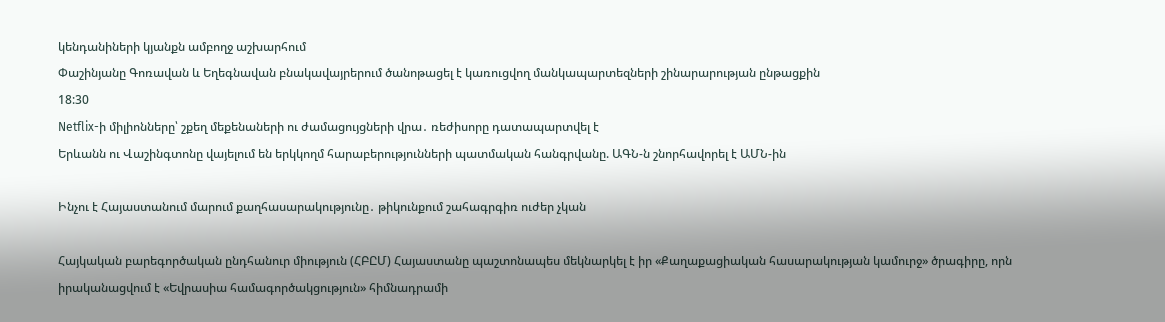կենդանիների կյանքն ամբողջ աշխարհում
Փաշինյանը Գոռավան և Եղեգնավան բնակավայրերում ծանոթացել է կառուցվող մանկապարտեզների շինարարության ընթացքին
18:30
Netflix-ի միլիոնները՝ շքեղ մեքենաների ու ժամացույցների վրա․ ռեժիսորը դատապարտվել է
Երևանն ու Վաշինգտոնը վայելում են երկկողմ հարաբերությունների պատմական հանգրվանը. ԱԳՆ-ն շնորհավորել է ԱՄՆ-ին

Ինչու է Հայաստանում մարում քաղհասարակությունը․ թիկունքում շահագրգիռ ուժեր չկան

Հայկական բարեգործական ընդհանուր միություն (ՀԲԸՄ) Հայաստանը պաշտոնապես մեկնարկել է իր «Քաղաքացիական հասարակության կամուրջ» ծրագիրը, որն իրականացվում է «Եվրասիա համագործակցություն» հիմնադրամի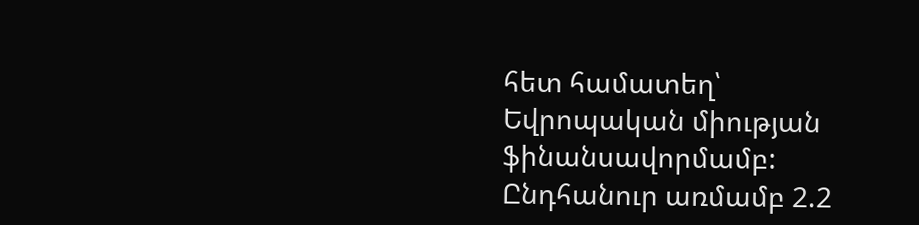հետ համատեղ՝ Եվրոպական միության ֆինանսավորմամբ: Ընդհանուր առմամբ 2.2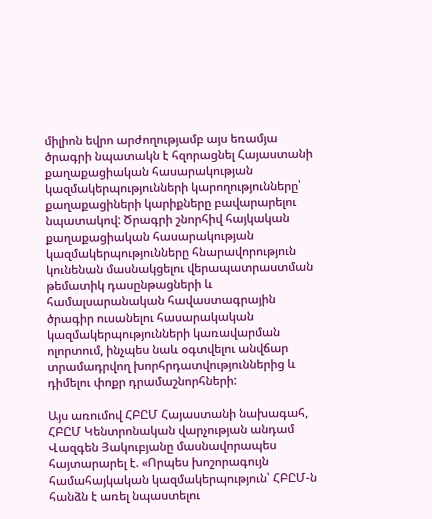միլիոն եվրո արժողությամբ այս եռամյա ծրագրի նպատակն է հզորացնել Հայաստանի քաղաքացիական հասարակության կազմակերպությունների կարողությունները՝ քաղաքացիների կարիքները բավարարելու նպատակով: Ծրագրի շնորհիվ հայկական քաղաքացիական հասարակության կազմակերպությունները հնարավորություն կունենան մասնակցելու վերապատրաստման թեմատիկ դասընթացների և համալսարանական հավաստագրային ծրագիր ուսանելու հասարակական կազմակերպությունների կառավարման ոլորտում, ինչպես նաև օգտվելու անվճար տրամադրվող խորհրդատվություններից և դիմելու փոքր դրամաշնորհների:

Այս առումով ՀԲԸՄ Հայաստանի նախագահ, ՀԲԸՄ Կենտրոնական վարչության անդամ Վազգեն Յակուբյանը մասնավորապես հայտարարել է. «Որպես խոշորագույն համահայկական կազմակերպություն՝ ՀԲԸՄ-ն հանձն է առել նպաստելու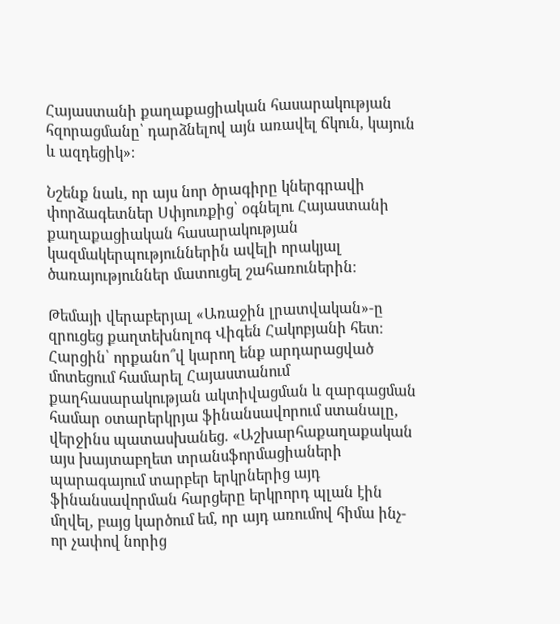Հայաստանի քաղաքացիական հասարակության հզորացմանը՝ դարձնելով այն առավել ճկուն, կայուն և ազդեցիկ»։

Նշենք նաև, որ այս նոր ծրագիրը կներգրավի փորձագետներ Սփյուռքից՝ օգնելու Հայաստանի քաղաքացիական հասարակության կազմակերպություններին ավելի որակյալ ծառայություններ մատուցել շահառուներին։

Թեմայի վերաբերյալ «Առաջին լրատվական»-ը զրուցեց քաղտեխնոլոգ Վիգեն Հակոբյանի հետ։ Հարցին՝ որքանո՞վ կարող ենք արդարացված մոտեցում համարել Հայաստանում քաղհասարակության ակտիվացման և զարգացման համար օտարերկրյա ֆինանսավորում ստանալը, վերջինս պատասխանեց. «Աշխարհաքաղաքական այս խայտաբղետ տրանսֆորմացիաների պարագայում տարբեր երկրներից այդ ֆինանսավորման հարցերը երկրորդ պլան էին մղվել, բայց կարծում եմ, որ այդ առումով հիմա ինչ-որ չափով նորից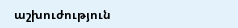աշխուժություն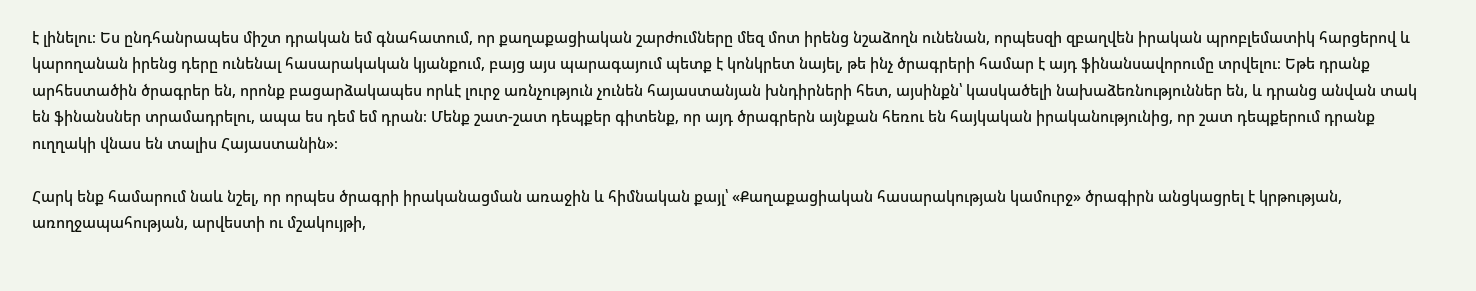է լինելու։ Ես ընդհանրապես միշտ դրական եմ գնահատում, որ քաղաքացիական շարժումները մեզ մոտ իրենց նշաձողն ունենան, որպեսզի զբաղվեն իրական պրոբլեմատիկ հարցերով և կարողանան իրենց դերը ունենալ հասարակական կյանքում, բայց այս պարագայում պետք է կոնկրետ նայել, թե ինչ ծրագրերի համար է այդ ֆինանսավորումը տրվելու։ Եթե դրանք արհեստածին ծրագրեր են, որոնք բացարձակապես որևէ լուրջ առնչություն չունեն հայաստանյան խնդիրների հետ, այսինքն՝ կասկածելի նախաձեռնություններ են, և դրանց անվան տակ են ֆինանսներ տրամադրելու, ապա ես դեմ եմ դրան։ Մենք շատ-շատ դեպքեր գիտենք, որ այդ ծրագրերն այնքան հեռու են հայկական իրականությունից, որ շատ դեպքերում դրանք ուղղակի վնաս են տալիս Հայաստանին»։

Հարկ ենք համարում նաև նշել, որ որպես ծրագրի իրականացման առաջին և հիմնական քայլ՝ «Քաղաքացիական հասարակության կամուրջ» ծրագիրն անցկացրել է կրթության, առողջապահության, արվեստի ու մշակույթի,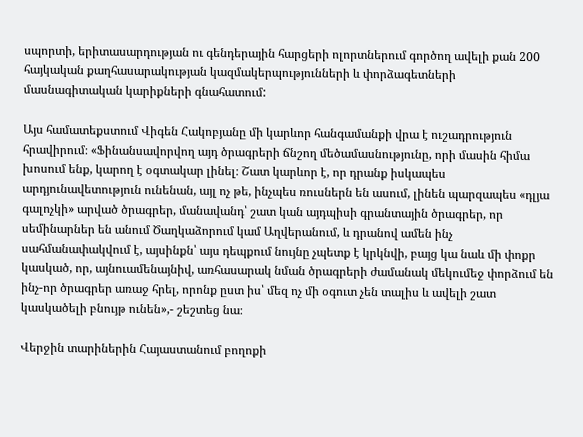սպորտի, երիտասարդության ու գենդերային հարցերի ոլորտներում գործող ավելի քան 200 հայկական քաղհասարակության կազմակերպությունների և փորձագետների մասնագիտական կարիքների գնահատում:

Այս համատեքստում Վիգեն Հակոբյանը մի կարևոր հանգամանքի վրա է ուշադրություն հրավիրում։ «Ֆինանսավորվող այդ ծրագրերի ճնշող մեծամասնությունը, որի մասին հիմա խոսում ենք, կարող է օգտակար լինել։ Շատ կարևոր է, որ դրանք իսկապես արդյունավետություն ունենան, այլ ոչ թե, ինչպես ռուսներն են ասում, լինեն պարզապես «դլյա գալոչկի» արված ծրագրեր, մանավանդ՝ շատ կան այդպիսի գրանտային ծրագրեր, որ սեմինարներ են անում Ծաղկաձորում կամ Աղվերանում, և դրանով ամեն ինչ սահմանափակվում է, այսինքն՝ այս դեպքում նույնը չպետք է կրկնվի, բայց կա նաև մի փոքր կասկած, որ, այնուամենայնիվ, առհասարակ նման ծրագրերի ժամանակ մեկումեջ փորձում են ինչ-որ ծրագրեր առաջ հրել, որոնք ըստ իս՝ մեզ ոչ մի օգուտ չեն տալիս և ավելի շատ կասկածելի բնույթ ունեն»,- շեշտեց նա։

Վերջին տարիներին Հայաստանում բողոքի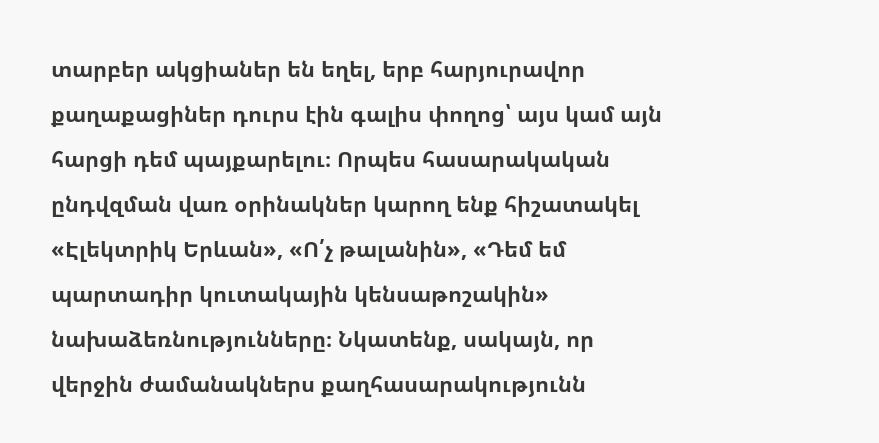տարբեր ակցիաներ են եղել, երբ հարյուրավոր քաղաքացիներ դուրս էին գալիս փողոց՝ այս կամ այն հարցի դեմ պայքարելու։ Որպես հասարակական ընդվզման վառ օրինակներ կարող ենք հիշատակել «Էլեկտրիկ Երևան», «Ո՛չ թալանին», «Դեմ եմ պարտադիր կուտակային կենսաթոշակին» նախաձեռնությունները։ Նկատենք, սակայն, որ վերջին ժամանակներս քաղհասարակությունն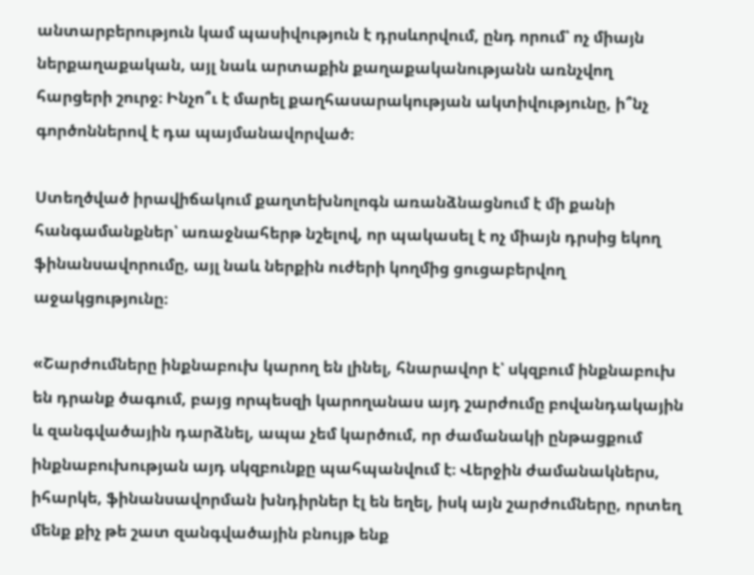անտարբերություն կամ պասիվություն է դրսևորվում, ընդ որում՝ ոչ միայն ներքաղաքական, այլ նաև արտաքին քաղաքականությանն առնչվող հարցերի շուրջ։ Ինչո՞ւ է մարել քաղհասարակության ակտիվությունը, ի՞նչ գործոններով է դա պայմանավորված։

Ստեղծված իրավիճակում քաղտեխնոլոգն առանձնացնում է մի քանի հանգամանքներ՝ առաջնահերթ նշելով, որ պակասել է ոչ միայն դրսից եկող ֆինանսավորումը, այլ նաև ներքին ուժերի կողմից ցուցաբերվող աջակցությունը։

«Շարժումները ինքնաբուխ կարող են լինել, հնարավոր է՝ սկզբում ինքնաբուխ են դրանք ծագում, բայց որպեսզի կարողանաս այդ շարժումը բովանդակային և զանգվածային դարձնել, ապա չեմ կարծում, որ ժամանակի ընթացքում ինքնաբուխության այդ սկզբունքը պահպանվում է։ Վերջին ժամանակներս, իհարկե, ֆինանսավորման խնդիրներ էլ են եղել, իսկ այն շարժումները, որտեղ մենք քիչ թե շատ զանգվածային բնույթ ենք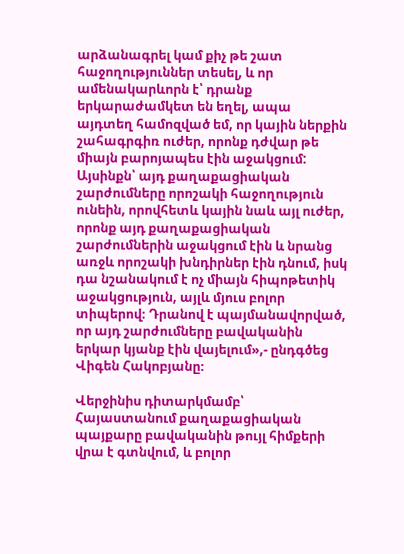արձանագրել կամ քիչ թե շատ հաջողություններ տեսել, և որ ամենակարևորն է՝ դրանք երկարաժամկետ են եղել, ապա այդտեղ համոզված եմ, որ կային ներքին շահագրգիռ ուժեր, որոնք դժվար թե միայն բարոյապես էին աջակցում: Այսինքն՝ այդ քաղաքացիական շարժումները որոշակի հաջողություն ունեին, որովհետև կային նաև այլ ուժեր, որոնք այդ քաղաքացիական շարժումներին աջակցում էին և նրանց առջև որոշակի խնդիրներ էին դնում, իսկ դա նշանակում է ոչ միայն հիպոթետիկ աջակցություն, այլև մյուս բոլոր տիպերով։ Դրանով է պայմանավորված, որ այդ շարժումները բավականին երկար կյանք էին վայելում»,- ընդգծեց Վիգեն Հակոբյանը։

Վերջինիս դիտարկմամբ՝ Հայաստանում քաղաքացիական պայքարը բավականին թույլ հիմքերի վրա է գտնվում, և բոլոր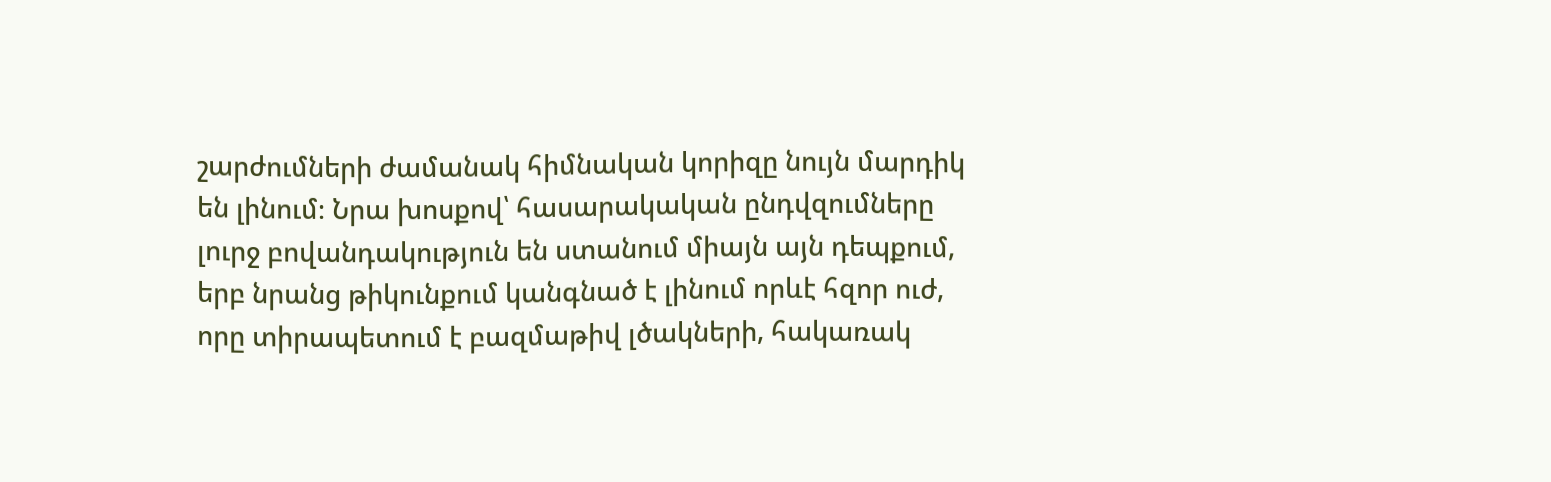շարժումների ժամանակ հիմնական կորիզը նույն մարդիկ են լինում։ Նրա խոսքով՝ հասարակական ընդվզումները լուրջ բովանդակություն են ստանում միայն այն դեպքում, երբ նրանց թիկունքում կանգնած է լինում որևէ հզոր ուժ, որը տիրապետում է բազմաթիվ լծակների, հակառակ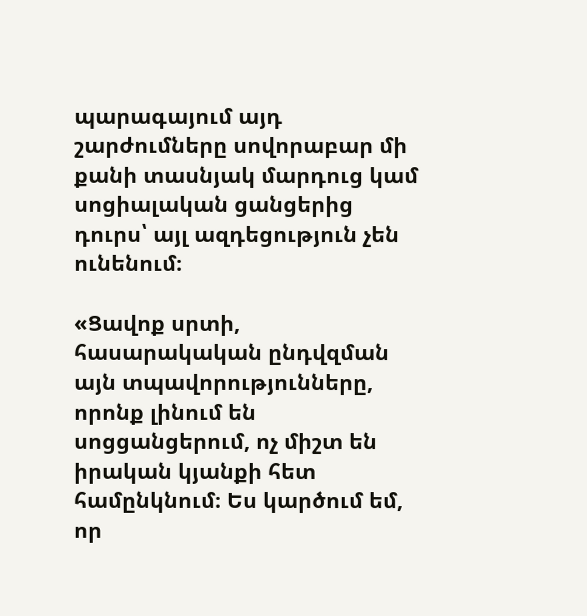պարագայում այդ շարժումները սովորաբար մի քանի տասնյակ մարդուց կամ սոցիալական ցանցերից դուրս՝ այլ ազդեցություն չեն ունենում։

«Ցավոք սրտի, հասարակական ընդվզման այն տպավորությունները, որոնք լինում են սոցցանցերում, ոչ միշտ են իրական կյանքի հետ համընկնում։ Ես կարծում եմ, որ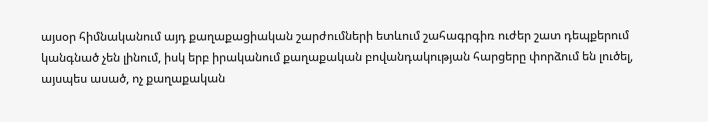այսօր հիմնականում այդ քաղաքացիական շարժումների ետևում շահագրգիռ ուժեր շատ դեպքերում կանգնած չեն լինում, իսկ երբ իրականում քաղաքական բովանդակության հարցերը փորձում են լուծել, այսպես ասած, ոչ քաղաքական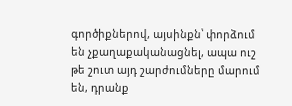գործիքներով, այսինքն՝ փորձում են չքաղաքականացնել, ապա ուշ թե շուտ այդ շարժումները մարում են, դրանք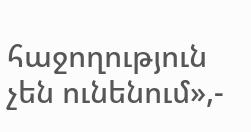հաջողություն չեն ունենում»,-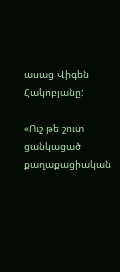ասաց Վիգեն Հակոբյանը:

«Ուշ թե շուտ ցանկացած քաղաքացիական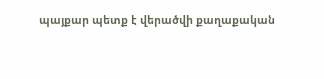պայքար պետք է վերածվի քաղաքական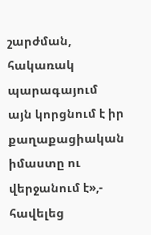շարժման, հակառակ պարագայում այն կորցնում է իր քաղաքացիական իմաստը ու վերջանում է»,- հավելեց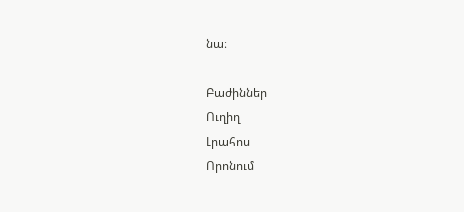նա։

Բաժիններ
Ուղիղ
Լրահոս
Որոնում